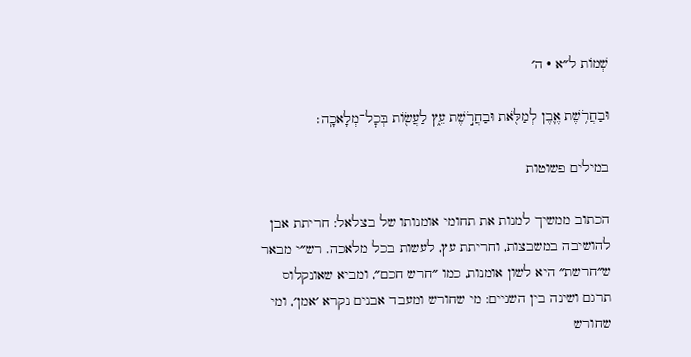שְׁמוֹת ל״א · ה׳

וּבַחֲרֹ֥שֶׁת אֶ֛בֶן לְמַלֹּ֖את וּבַחֲרֹ֣שֶׁת עֵ֑ץ לַעֲשׂ֖וֹת בְּכׇל־מְלָאכָֽה׃

במילים פשוטות

הכתוב ממשיך למנות את תחומי אומנותו של בצלאל: חריתת אבן להושיבה במשבצות, וחריתת עץ, לעשות בכל מלאכה. רש״י מבאר ש״חרשת״ היא לשון אומנות, כמו ״חרש חכם״, ומביא שאונקלוס תרגם ושינה בין השניים: מי שחורש ומעבד אבנים נקרא ׳אמן׳, ומי שחורש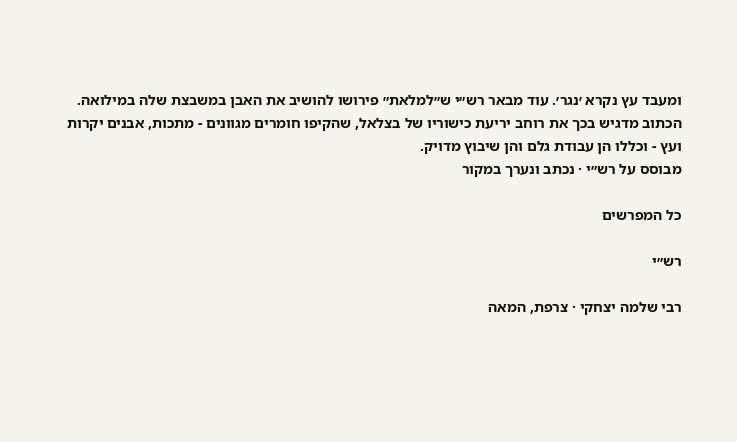ומעבד עץ נקרא ׳נגר׳. עוד מבאר רש״י ש״למלאת״ פירושו להושיב את האבן במשבצת שלה במילואה. הכתוב מדגיש בכך את רוחב יריעת כישוריו של בצלאל, שהקיפו חומרים מגוונים - מתכות, אבנים יקרות ועץ - וכללו הן עבודת גלם והן שיבוץ מדויק.
מבוסס על רש״י · נכתב ונערך במקור

כל המפרשים

רש״י

רבי שלמה יצחקי · צרפת, המאה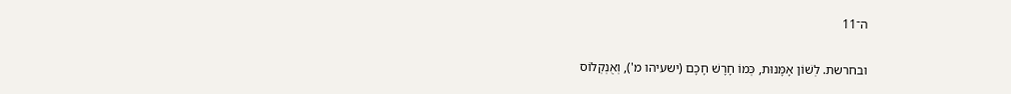ה־11

ובחרשת. לְשׁוֹן אָמָּנוּת, כְּמוֹ חָרָשׁ חָכָם (ישעיהו מ'), וְאֻנְקְלוֹס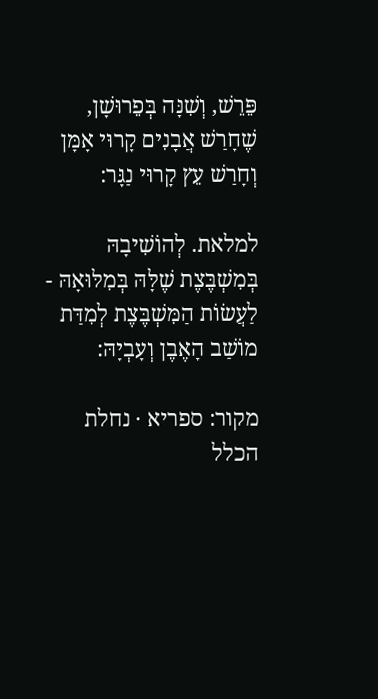פֵּרֵשׁ, וְשִׁנָּה בְּפֵרוּשָׁן, שֶׁחָרַשׁ אֲבָנִים קָרוּי אָמָּן וְחָרַשׁ עֵץ קָרוּי נַגָּר:

למלאת. לְהוֹשִׁיבָהּ בְּמִשְׁבֶּצֶת שֶׁלָּהּ בְּמִלּוּאָהּ - לַעֲשׂוֹת הַמִּשְׁבֶּצֶת לְמִדַּת מוֹשַׁב הָאֶבֶן וְעָבְיָהּ:

מקור: ספריא · נחלת הכלל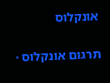אונקלוס

תרגום אונקלוס ·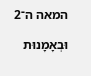המאה ה־2

וּבְאָמָנוּת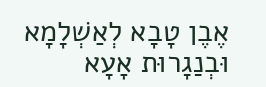אֶבֶן טָבָא לְאַשְׁלָמָא וּבְנַגָרוּת אָעָא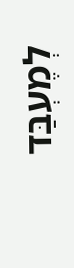לְמֶעְבַּד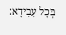בְּכָל עִבִידָא: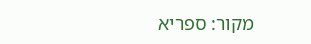מקור: ספריא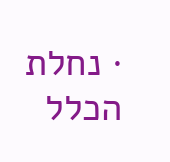· נחלת הכלל